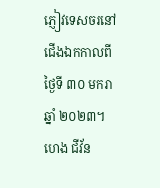ភ្ញៀវទេសចរនៅជើងឯកកាលពីថ្ងៃទី ៣០ មករា ឆ្នាំ ២០២៣។ ហេង ជីវ័ន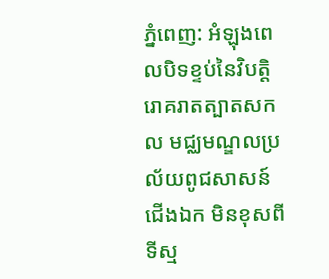ភ្នំពេញ: អំឡុងពេលបិទខ្ទប់នៃវិបត្ដិរោគរាតត្បាតសកល មជ្ឈមណ្ឌលប្រល័យពូជសាសន៍ជើងឯក មិនខុសពីទីស្ម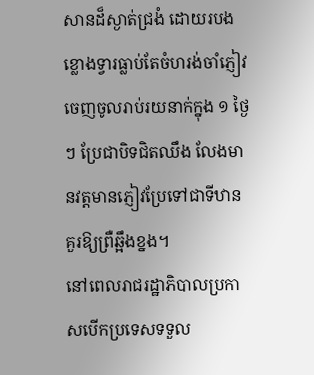សានដ៏ស្ងាត់ជ្រងំ ដោយរបងខ្លោងទ្វារធ្លាប់តែចំហរង់ចាំភ្ញៀវចេញចូលរាប់រយនាក់ក្នុង ១ ថ្ងៃៗ ប្រែជាបិទជិតឈឹង លែងមានវត្ដមានភ្ញៀវប្រែទៅជាទីឋានគួរឱ្យព្រឺឆ្អឹងខ្នង។
នៅពេលរាជរដ្ឋាភិបាលប្រកាសបើកប្រទេសទទួល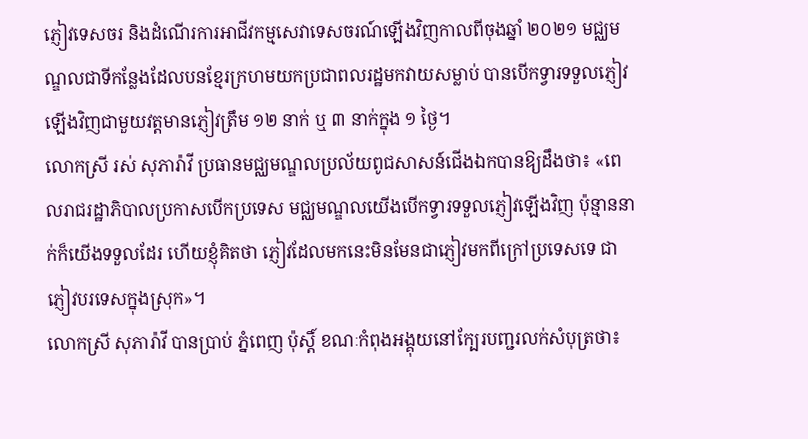ភ្ញៀវទេសចរ និងដំណើរការអាជីវកម្មសេវាទេសចរណ៍ឡើងវិញកាលពីចុងឆ្នាំ ២០២១ មជ្ឈមណ្ឌលជាទីកន្លែងដែលបនខ្មែរក្រហមយកប្រជាពលរដ្ឋមកវាយសម្លាប់ បានបើកទ្វារទទួលភ្ញៀវឡើងវិញជាមួយវត្ដមានភ្ញៀវត្រឹម ១២ នាក់ ឬ ៣ នាក់ក្នុង ១ ថ្ងៃ។
លោកស្រី រស់ សុភារ៉ាវី ប្រធានមជ្ឈមណ្ឌលប្រល័យពូជសាសន៍ជើងឯកបានឱ្យដឹងថា៖ «ពេលរាជរដ្ឋាភិបាលប្រកាសបើកប្រទេស មជ្ឈមណ្ឌលយើងបើកទ្វារទទួលភ្ញៀវឡើងវិញ ប៉ុន្មាននាក់ក៏យើងទទួលដែរ ហើយខ្ញុំគិតថា ភ្ញៀវដែលមកនេះមិនមែនជាភ្ញៀវមកពីក្រៅប្រទេសទេ ជាភ្ញៀវបរទេសក្នុងស្រុក»។
លោកស្រី សុភារ៉ាវី បានប្រាប់ ភ្នំពេញ ប៉ុស្ដិ៍ ខណៈកំពុងអង្គុយនៅក្បែរបញ្ជរលក់សំបុត្រថា៖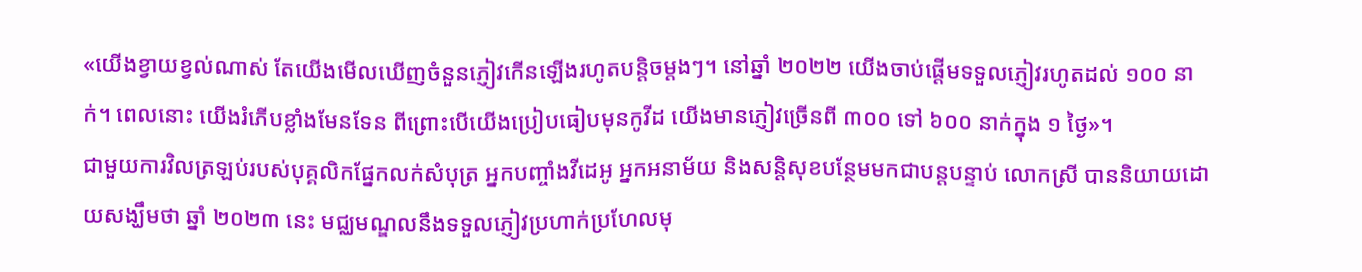«យើងខ្វាយខ្វល់ណាស់ តែយើងមើលឃើញចំនួនភ្ញៀវកើនឡើងរហូតបន្ដិចម្ដងៗ។ នៅឆ្នាំ ២០២២ យើងចាប់ផ្ដើមទទួលភ្ញៀវរហូតដល់ ១០០ នាក់។ ពេលនោះ យើងរំភើបខ្លាំងមែនទែន ពីព្រោះបើយើងប្រៀបធៀបមុនកូវីដ យើងមានភ្ញៀវច្រើនពី ៣០០ ទៅ ៦០០ នាក់ក្នុង ១ ថ្ងៃ»។
ជាមួយការវិលត្រឡប់របស់បុគ្គលិកផ្នែកលក់សំបុត្រ អ្នកបញ្ចាំងវីដេអូ អ្នកអនាម័យ និងសន្ដិសុខបន្ថែមមកជាបន្ដបន្ទាប់ លោកស្រី បាននិយាយដោយសង្ឃឹមថា ឆ្នាំ ២០២៣ នេះ មជ្ឈមណ្ឌលនឹងទទួលភ្ញៀវប្រហាក់ប្រហែលមុ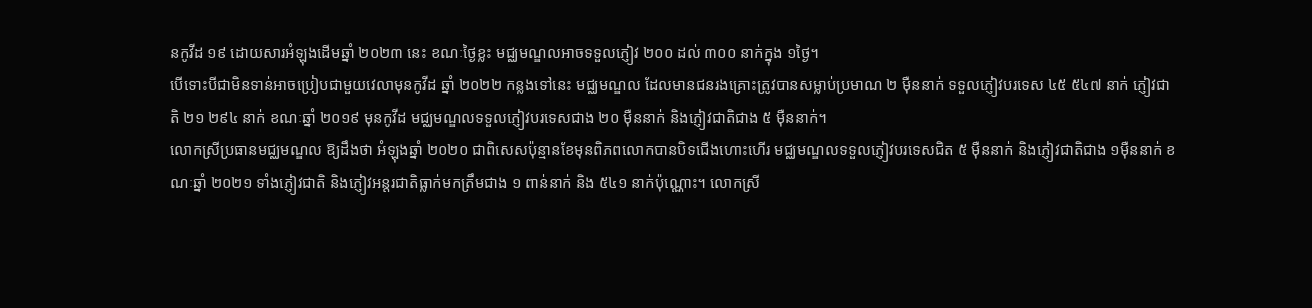នកូវីដ ១៩ ដោយសារអំឡុងដើមឆ្នាំ ២០២៣ នេះ ខណៈថ្ងៃខ្លះ មជ្ឈមណ្ឌលអាចទទួលភ្ញៀវ ២០០ ដល់ ៣០០ នាក់ក្នុង ១ថ្ងៃ។
បើទោះបីជាមិនទាន់អាចប្រៀបជាមួយវេលាមុនកូវីដ ឆ្នាំ ២០២២ កន្លងទៅនេះ មជ្ឈមណ្ឌល ដែលមានជនរងគ្រោះត្រូវបានសម្លាប់ប្រមាណ ២ ម៉ឺននាក់ ទទួលភ្ញៀវបរទេស ៤៥ ៥៤៧ នាក់ ភ្ញៀវជាតិ ២១ ២៩៤ នាក់ ខណៈឆ្នាំ ២០១៩ មុនកូវីដ មជ្ឈមណ្ឌលទទួលភ្ញៀវបរទេសជាង ២០ ម៉ឺននាក់ និងភ្ញៀវជាតិជាង ៥ ម៉ឺននាក់។
លោកស្រីប្រធានមជ្ឈមណ្ឌល ឱ្យដឹងថា អំឡុងឆ្នាំ ២០២០ ជាពិសេសប៉ុន្មានខែមុនពិភពលោកបានបិទជើងហោះហើរ មជ្ឈមណ្ឌលទទួលភ្ញៀវបរទេសជិត ៥ ម៉ឺននាក់ និងភ្ញៀវជាតិជាង ១ម៉ឺននាក់ ខណៈឆ្នាំ ២០២១ ទាំងភ្ញៀវជាតិ និងភ្ញៀវអន្ដរជាតិធ្លាក់មកត្រឹមជាង ១ ពាន់នាក់ និង ៥៤១ នាក់ប៉ុណ្ណោះ។ លោកស្រី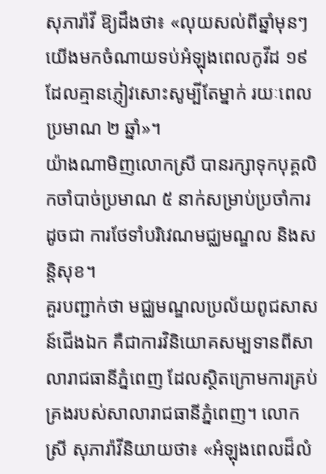សុភារ៉ាវី ឱ្យដឹងថា៖ «លុយសល់ពីឆ្នាំមុនៗ យើងមកចំណាយទប់អំឡុងពេលកូវីដ ១៩ ដែលគ្មានភ្ញៀវសោះសូម្បីតែម្នាក់ រយៈពេលប្រមាណ ២ ឆ្នាំ»។
យ៉ាងណាមិញលោកស្រី បានរក្សាទុកបុគ្គលិកចាំបាច់ប្រមាណ ៥ នាក់សម្រាប់ប្រចាំការ ដូចជា ការថែទាំបរិវេណមជ្ឈមណ្ឌល និងសន្ដិសុខ។
គួរបញ្ជាក់ថា មជ្ឈមណ្ឌលប្រល័យពូជសាសន៍ជើងឯក គឺជាការវិនិយោគសម្បទានពីសាលារាជធានីភ្នំពេញ ដែលស្ថិតក្រោមការគ្រប់គ្រងរបស់សាលារាជធានីភ្នំពេញ។ លោកស្រី សុភារ៉ាវីនិយាយថា៖ «អំឡុងពេលដ៏លំ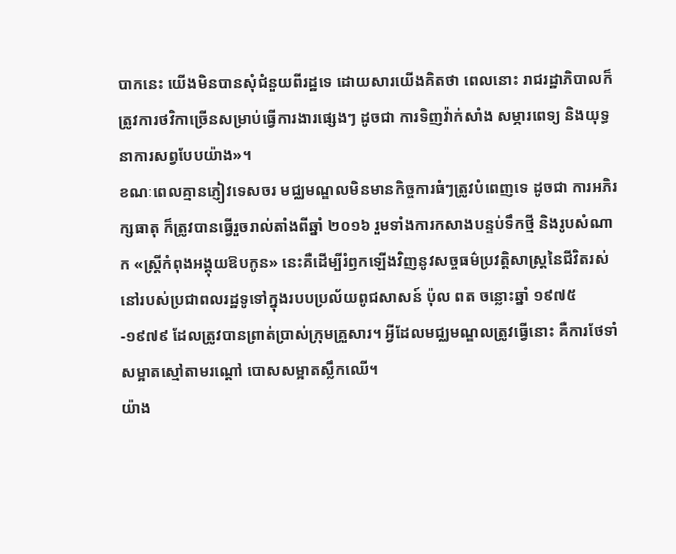បាកនេះ យើងមិនបានសុំជំនួយពីរដ្ឋទេ ដោយសារយើងគិតថា ពេលនោះ រាជរដ្ឋាភិបាលក៏ត្រូវការថវិកាច្រើនសម្រាប់ធ្វើការងារផ្សេងៗ ដូចជា ការទិញវ៉ាក់សាំង សម្ភារពេទ្យ និងយុទ្ធនាការសព្វបែបយ៉ាង»។
ខណៈពេលគ្មានភ្ញៀវទេសចរ មជ្ឈមណ្ឌលមិនមានកិច្ចការធំៗត្រូវបំពេញទេ ដូចជា ការអភិរក្សធាតុ ក៏ត្រូវបានធ្វើរួចរាល់តាំងពីឆ្នាំ ២០១៦ រួមទាំងការកសាងបន្ទប់ទឹកថ្មី និងរូបសំណាក «ស្ត្រីកំពុងអង្គុយឱបកូន» នេះគឺដើម្បីរំឭកឡើងវិញនូវសច្ចធម៌ប្រវត្តិសាស្ត្រនៃជីវិតរស់នៅរបស់ប្រជាពលរដ្ឋទូទៅក្នុងរបបប្រល័យពូជសាសន៍ ប៉ុល ពត ចន្លោះឆ្នាំ ១៩៧៥-១៩៧៩ ដែលត្រូវបានព្រាត់ប្រាស់ក្រុមគ្រួសារ។ អ្វីដែលមជ្ឈមណ្ឌលត្រូវធ្វើនោះ គឺការថែទាំសម្អាតស្មៅតាមរណ្ដៅ បោសសម្អាតស្លឹកឈើ។
យ៉ាង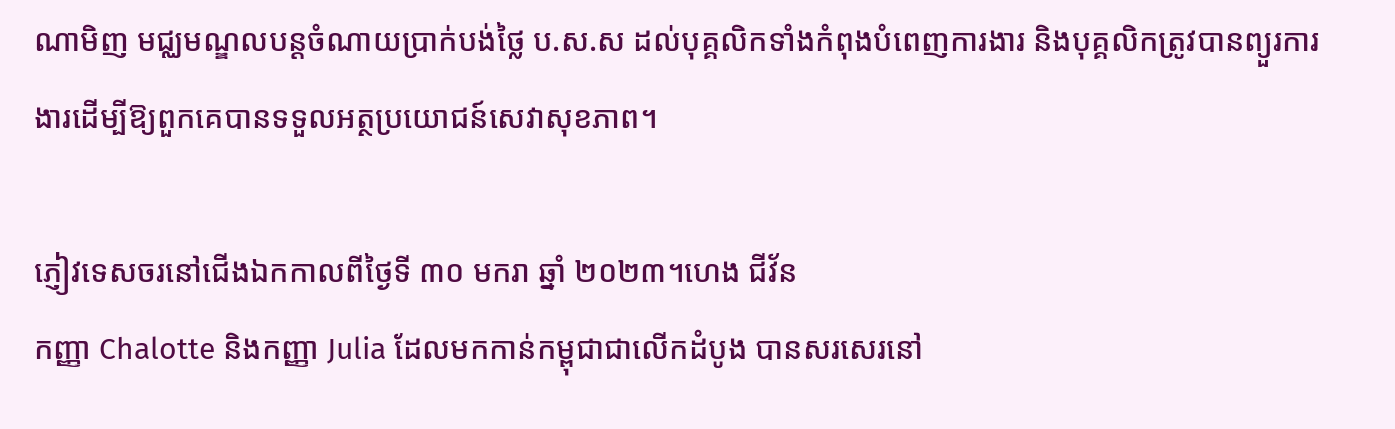ណាមិញ មជ្ឈមណ្ឌលបន្ដចំណាយប្រាក់បង់ថ្លៃ ប.ស.ស ដល់បុគ្គលិកទាំងកំពុងបំពេញការងារ និងបុគ្គលិកត្រូវបានព្យួរការងារដើម្បីឱ្យពួកគេបានទទួលអត្ថប្រយោជន៍សេវាសុខភាព។

ភ្ញៀវទេសចរនៅជើងឯកកាលពីថ្ងៃទី ៣០ មករា ឆ្នាំ ២០២៣។ហេង ជីវ័ន
កញ្ញា Chalotte និងកញ្ញា Julia ដែលមកកាន់កម្ពុជាជាលើកដំបូង បានសរសេរនៅ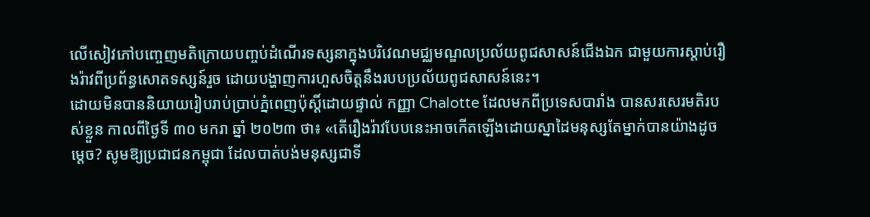លើសៀវភៅបញ្ចេញមតិក្រោយបញ្ចប់ដំណើរទស្សនាក្នុងបរិវេណមជ្ឈមណ្ឌលប្រល័យពូជសាសន៍ជើងឯក ជាមួយការស្ដាប់រឿងរ៉ាវពីប្រព័ន្ធសោតទស្សន៍រួច ដោយបង្ហាញការហួសចិត្ដនឹងរបបប្រល័យពូជសាសន៍នេះ។
ដោយមិនបាននិយាយរៀបរាប់ប្រាប់ភ្នំពេញប៉ុស្ដិ៍ដោយផ្ទាល់ កញ្ញា Chalotte ដែលមកពីប្រទេសបារាំង បានសរសេរមតិរបស់ខ្លួន កាលពីថ្ងៃទី ៣០ មករា ឆ្នាំ ២០២៣ ថា៖ «តើរឿងរ៉ាវបែបនេះអាចកើតឡើងដោយស្នាដៃមនុស្សតែម្នាក់បានយ៉ាងដូចម្ដេច? សូមឱ្យប្រជាជនកម្ពុជា ដែលបាត់បង់មនុស្សជាទី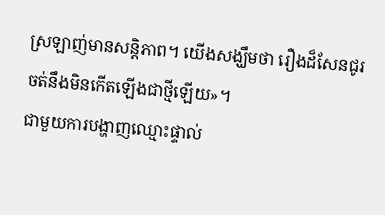ស្រឡាញ់មានសន្ដិភាព។ យើងសង្ឃឹមថា រឿងដ៏សែនជូរចត់នឹងមិនកើតឡើងជាថ្មីឡើយ»។
ជាមួយការបង្ហាញឈ្មោះផ្ទាល់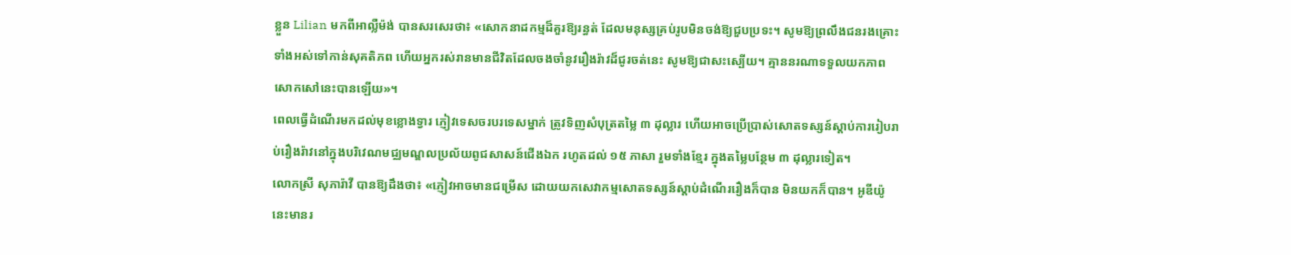ខ្លួន Lilian មកពីអាល្លឺម៉ង់ បានសរសេរថា៖ «សោកនាដកម្មដ៏គួរឱ្យរន្ធត់ ដែលមនុស្សគ្រប់រូបមិនចង់ឱ្យជួបប្រទះ។ សូមឱ្យព្រលឹងជនរងគ្រោះទាំងអស់ទៅកាន់សុគតិភព ហើយអ្នករស់រានមានជីវិតដែលចងចាំនូវរឿងរ៉ាវដ៏ជូរចត់នេះ សូមឱ្យជាសះស្បើយ។ គ្មាននរណាទទួលយកភាពសោកសៅនេះបានឡើយ»។
ពេលធ្វើដំណើរមកដល់មុខខ្លោងទ្វារ ភ្ញៀវទេសចរបរទេសម្នាក់ ត្រូវទិញសំបុត្រតម្លៃ ៣ ដុល្លារ ហើយអាចប្រើប្រាស់សោតទស្សន៍ស្ដាប់ការរៀបរាប់រឿងរ៉ាវនៅក្នុងបរិវេណមជ្ឈមណ្ឌលប្រល័យពូជសាសន៍ជើងឯក រហូតដល់ ១៥ ភាសា រួមទាំងខ្មែរ ក្នុងតម្លៃបន្ថែម ៣ ដុល្លារទៀត។
លោកស្រី សុភារ៉ាវី បានឱ្យដឹងថា៖ «ភ្ញៀវអាចមានជម្រើស ដោយយកសេវាកម្មសោតទស្សន៍ស្ដាប់ដំណើររឿងក៏បាន មិនយកក៏បាន។ អូឌីយ៉ូនេះមានរ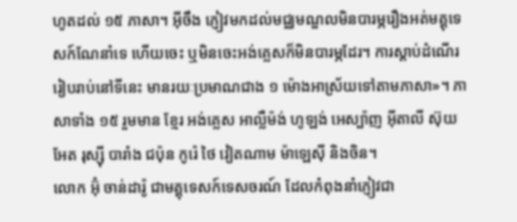ហូតដល់ ១៥ ភាសា។ អ៊ីចឹង ភ្ញៀវមកដល់មជ្ឈមណ្ឌលមិនបារម្ភរឿងអត់មគ្គុទេសក៍ណែនាំទេ ហើយចេះ ឬមិនចេះអង់គ្លេសក៏មិនបារម្ភដែរ។ ការស្ដាប់ដំណើររៀបរាប់នៅទីនេះ មានរយៈប្រមាណជាង ១ ម៉ោងអាស្រ័យទៅតាមភាសា»។ ភាសាទាំង ១៥ រួមមាន ខ្មែរ អង់គ្លេស អាល្លឺម៉ង់ ហូឡង់ អេស្ប៉ាញ អ៊ីតាលី ស៊ុយអែត រុស្ស៊ី បារាំង ជប៉ុន កូរ៉េ ថៃ វៀតណាម ម៉ាឡេស៊ី និងចិន។
លោក អ៊ុំ ចាន់ដារ៉ូ ជាមគ្គុទេសក៍ទេសចរណ៍ ដែលកំពុងនាំភ្ញៀវជា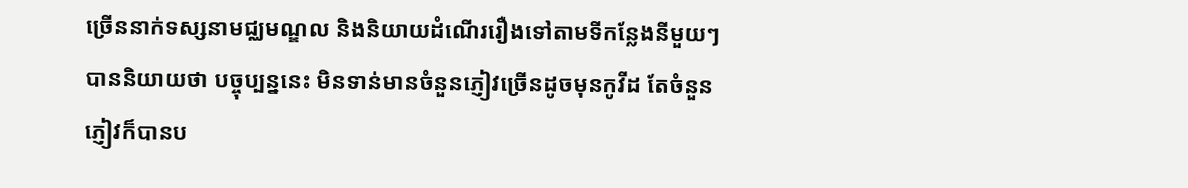ច្រើននាក់ទស្សនាមជ្ឈមណ្ឌល និងនិយាយដំណើររឿងទៅតាមទីកន្លែងនីមួយៗ បាននិយាយថា បច្ចុប្បន្ននេះ មិនទាន់មានចំនួនភ្ញៀវច្រើនដូចមុនកូវីដ តែចំនួនភ្ញៀវក៏បានប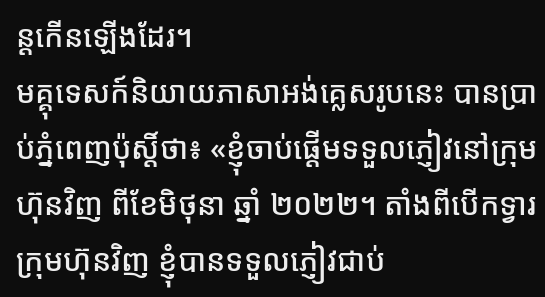ន្ដកើនឡើងដែរ។
មគ្គុទេសក៍និយាយភាសាអង់គ្លេសរូបនេះ បានប្រាប់ភ្នំពេញប៉ុស្ដិ៍ថា៖ «ខ្ញុំចាប់ផ្ដើមទទួលភ្ញៀវនៅក្រុមហ៊ុនវិញ ពីខែមិថុនា ឆ្នាំ ២០២២។ តាំងពីបើកទ្វារក្រុមហ៊ុនវិញ ខ្ញុំបានទទួលភ្ញៀវជាប់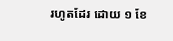រហូតដែរ ដោយ ១ ខែ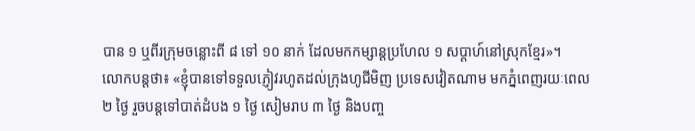បាន ១ ឬពីរក្រុមចន្លោះពី ៨ ទៅ ១០ នាក់ ដែលមកកម្សាន្ដប្រហែល ១ សប្ដាហ៍នៅស្រុកខ្មែរ»។
លោកបន្ដថា៖ «ខ្ញុំបានទៅទទួលភ្ញៀវរហូតដល់ក្រុងហូជីមិញ ប្រទេសវៀតណាម មកភ្នំពេញរយៈពេល ២ ថ្ងៃ រួចបន្ដទៅបាត់ដំបង ១ ថ្ងៃ សៀមរាប ៣ ថ្ងៃ និងបញ្ច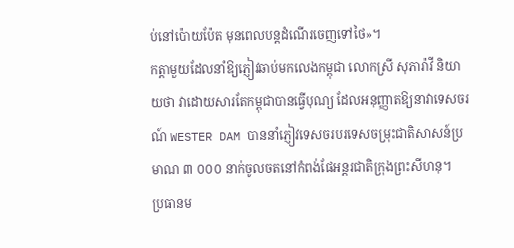ប់នៅប៉ោយប៉ែត មុនពេលបន្ដដំណើរចេញទៅថៃ»។
កត្ដាមួយដែលនាំឱ្យភ្ញៀវឆាប់មកលេងកម្ពុជា លោកស្រី សុភារ៉ាវី និយាយថា វាដោយសារតែកម្ពុជាបានធ្វើបុណ្យ ដែលអនុញ្ញាតឱ្យនាវាទេសចរណ៍ WESTER DAM បាននាំភ្ញៀវទេសចរបរទេសចម្រុះជាតិសាសន៍ប្រមាណ ៣ ០០០ នាក់ចូលចតនៅកំពង់ផែអន្តរជាតិក្រុងព្រះសីហនុ។
ប្រធានម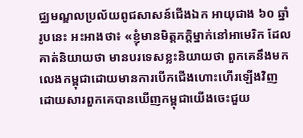ជ្ឈមណ្ឌលប្រល័យពូជសាសន៍ជើងឯក អាយុជាង ៦០ ឆ្នាំរូបនេះ អះអាងថា៖ «ខ្ញុំមានមិត្ដភក្ដិម្នាក់នៅអាមេរិក ដែលគាត់និយាយថា មានបរទេសខ្លះនិយាយថា ពួកគេនឹងមកលេងកម្ពុជាដោយមានការបើកជើងហោះហើរឡើងវិញ ដោយសារពួកគេបានឃើញកម្ពុជាយើងចេះជួយ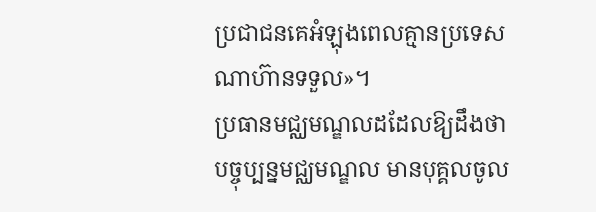ប្រជាជនគេអំឡុងពេលគ្មានប្រទេសណាហ៊ានទទួល»។
ប្រធានមជ្ឈមណ្ឌលដដែលឱ្យដឹងថា បច្ចុប្បន្នមជ្ឈមណ្ឌល មានបុគ្គលចូល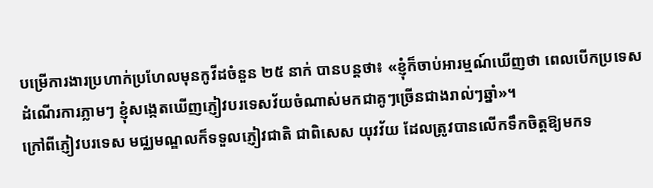បម្រើការងារប្រហាក់ប្រហែលមុនកូវីដចំនួន ២៥ នាក់ បានបន្ដថា៖ «ខ្ញុំក៏ចាប់អារម្មណ៍ឃើញថា ពេលបើកប្រទេសដំណើរការភ្លាមៗ ខ្ញុំសង្កេតឃើញភ្ញៀវបរទេសវ័យចំណាស់មកជាគូៗច្រើនជាងរាល់ៗឆ្នាំ»។
ក្រៅពីភ្ញៀវបរទេស មជ្ឈមណ្ឌលក៏ទទួលភ្ញៀវជាតិ ជាពិសេស យុវវ័យ ដែលត្រូវបានលើកទឹកចិត្ដឱ្យមកទ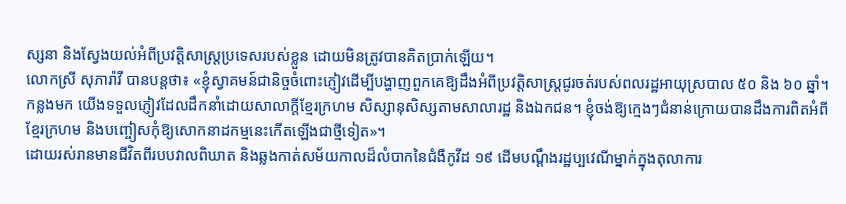ស្សនា និងស្វែងយល់អំពីប្រវត្ដិសាស្ដ្រប្រទេសរបស់ខ្លួន ដោយមិនត្រូវបានគិតប្រាក់ឡើយ។
លោកស្រី សុភារ៉ាវី បានបន្ដថា៖ «ខ្ញុំស្វាគមន៍ជានិច្ចចំពោះភ្ញៀវដើម្បីបង្ហាញពួកគេឱ្យដឹងអំពីប្រវត្ដិសាស្ដ្រជូរចត់របស់ពលរដ្ឋអាយុស្របាល ៥០ និង ៦០ ឆ្នាំ។ កន្លងមក យើងទទួលភ្ញៀវដែលដឹកនាំដោយសាលាក្ដីខ្មែរក្រហម សិស្សានុសិស្សតាមសាលារដ្ឋ និងឯកជន។ ខ្ញុំចង់ឱ្យក្មេងៗជំនាន់ក្រោយបានដឹងការពិតអំពីខ្មែរក្រហម និងបញ្ចៀសកុំឱ្យសោកនាដកម្មនេះកើតឡើងជាថ្មីទៀត»។
ដោយរស់រានមានជីវិតពីរបបវាលពិឃាត និងឆ្លងកាត់សម័យកាលដ៏លំបាកនៃជំងឺកូវីដ ១៩ ដើមបណ្ដឹងរដ្ឋប្បវេណីម្នាក់ក្នុងតុលាការ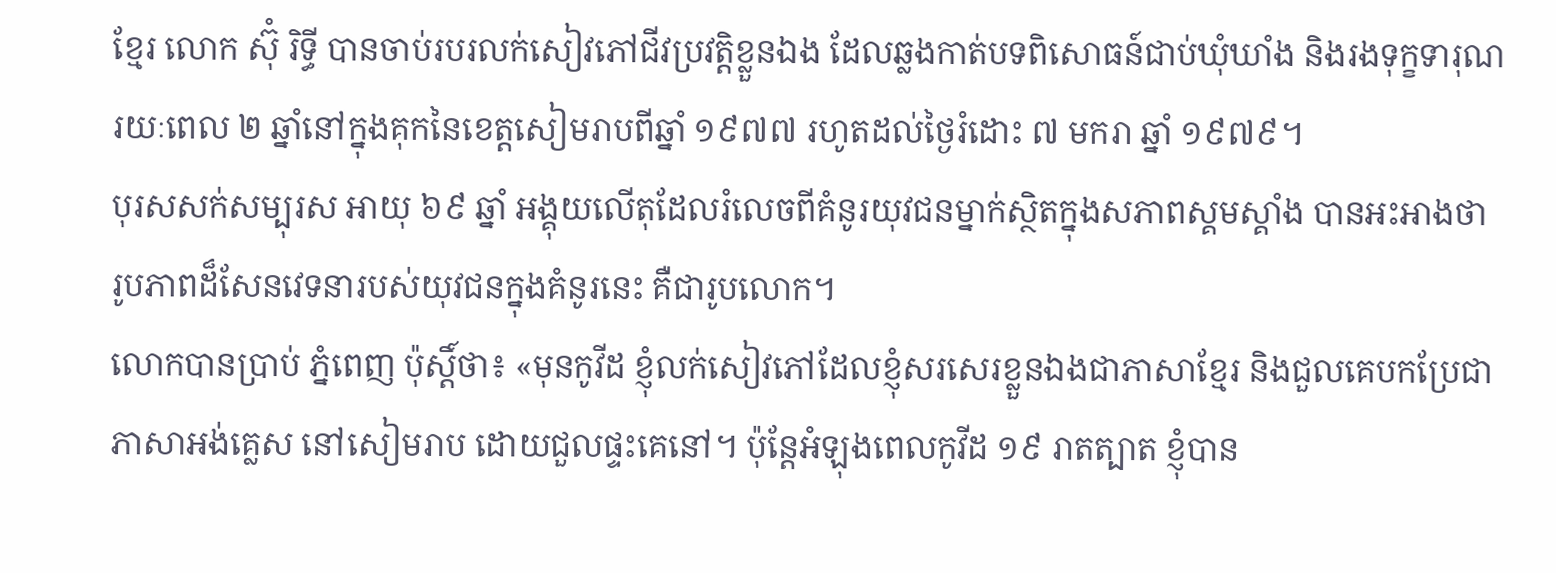ខ្មែរ លោក ស៊ុំ រិទ្ធី បានចាប់របរលក់សៀវភៅជីវប្រវត្ដិខ្លួនឯង ដែលឆ្លងកាត់បទពិសោធន៍ជាប់ឃុំឃាំង និងរងទុក្ខទារុណរយៈពេល ២ ឆ្នាំនៅក្នុងគុកនៃខេត្ដសៀមរាបពីឆ្នាំ ១៩៧៧ រហូតដល់ថ្ងៃរំដោះ ៧ មករា ឆ្នាំ ១៩៧៩។
បុរសសក់សម្បុរស អាយុ ៦៩ ឆ្នាំ អង្គុយលើតុដែលរំលេចពីគំនូរយុវជនម្នាក់ស្ថិតក្នុងសភាពស្គមស្គាំង បានអះអាងថា រូបភាពដ៏សែនវេទនារបស់យុវជនក្នុងគំនូរនេះ គឺជារូបលោក។
លោកបានប្រាប់ ភ្នំពេញ ប៉ុស្ដិ៍ថា៖ «មុនកូវីដ ខ្ញុំលក់សៀវភៅដែលខ្ញុំសរសេរខ្លួនឯងជាភាសាខ្មែរ និងជួលគេបកប្រែជាភាសាអង់គ្លេស នៅសៀមរាប ដោយជួលផ្ទះគេនៅ។ ប៉ុន្ដែអំឡុងពេលកូវីដ ១៩ រាតត្បាត ខ្ញុំបាន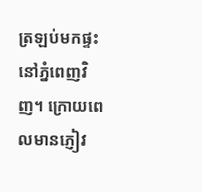ត្រឡប់មកផ្ទះនៅភ្នំពេញវិញ។ ក្រោយពេលមានភ្ញៀវ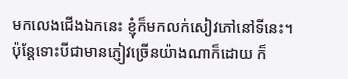មកលេងជើងឯកនេះ ខ្ញុំក៏មកលក់សៀវភៅនៅទីនេះ។ ប៉ុន្ដែទោះបីជាមានភ្ញៀវច្រើនយ៉ាងណាក៏ដោយ ក៏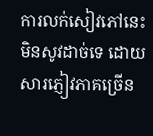ការលក់សៀវភៅនេះ មិនសូវដាច់ទេ ដោយសារភ្ញៀវភាគច្រើន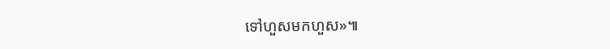ទៅហួសមកហួស»៕